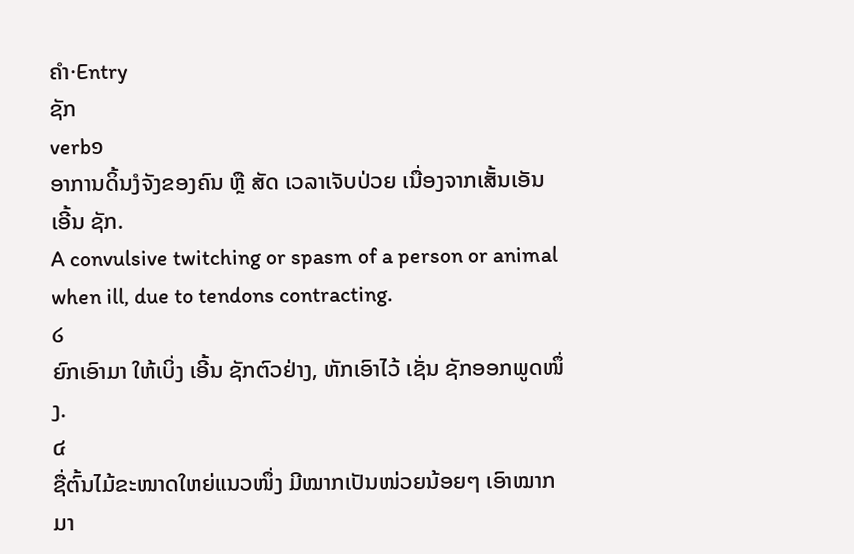ຄຳ·Entry
ຊັກ
verb໑
ອາການດິ້ນງໍຈັງຂອງຄົນ ຫຼື ສັດ ເວລາເຈັບປ່ວຍ ເນື່ອງຈາກເສັ້ນເອັນ ເອີ້ນ ຊັກ.
A convulsive twitching or spasm of a person or animal when ill, due to tendons contracting.
໒
ຍົກເອົາມາ ໃຫ້ເບິ່ງ ເອີ້ນ ຊັກຕົວຢ່າງ, ຫັກເອົາໄວ້ ເຊັ່ນ ຊັກອອກພູດໜຶ່ງ.
໔
ຊື່ຕົ້ນໄມ້ຂະໜາດໃຫຍ່ແນວໜຶ່ງ ມີໝາກເປັນໜ່ວຍນ້ອຍໆ ເອົາໝາກມາ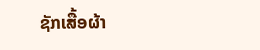ຊັກເສື້ອຜ້າ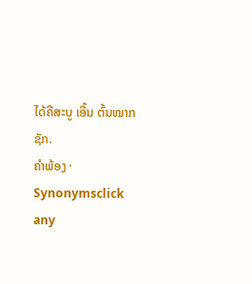ໄດ້ຄືສະບູ ເອີ້ນ ຕົ້ນໝາກຊັກ.
ຄຳພ້ອງ · Synonymsclick any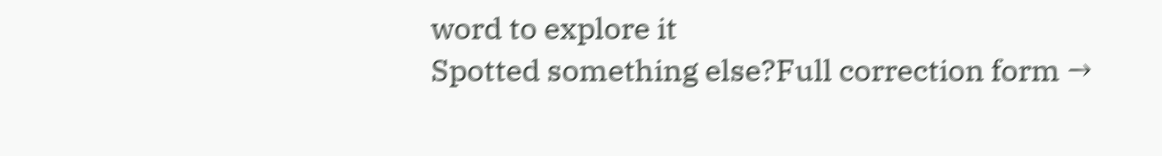word to explore it
Spotted something else?Full correction form →